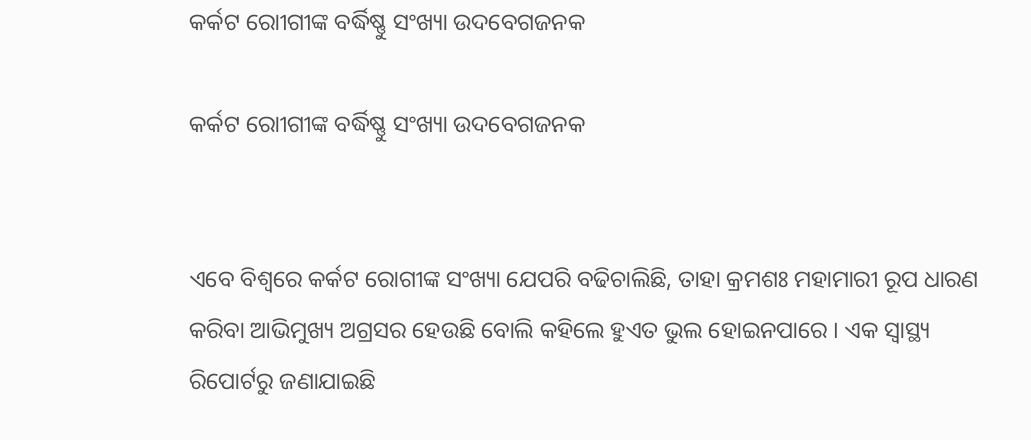କର୍କଟ ରୋୀଗୀଙ୍କ ବର୍ଦ୍ଧିଷ୍ଣୁ ସଂଖ୍ୟା ଉଦବେଗଜନକ

କର୍କଟ ରୋୀଗୀଙ୍କ ବର୍ଦ୍ଧିଷ୍ଣୁ ସଂଖ୍ୟା ଉଦବେଗଜନକ


ଏବେ ବିଶ୍ୱରେ କର୍କଟ ରୋଗୀଙ୍କ ସଂଖ୍ୟା ଯେପରି ବଢିଚାଲିଛି, ତାହା କ୍ରମଶଃ ମହାମାରୀ ରୂପ ଧାରଣ କରିବା ଆଭିମୁଖ୍ୟ ଅଗ୍ରସର ହେଉଛି ବୋଲି କହିଲେ ହୁଏତ ଭୁଲ ହୋଇନପାରେ । ଏକ ସ୍ୱାସ୍ଥ୍ୟ ରିପୋର୍ଟରୁ ଜଣାଯାଇଛି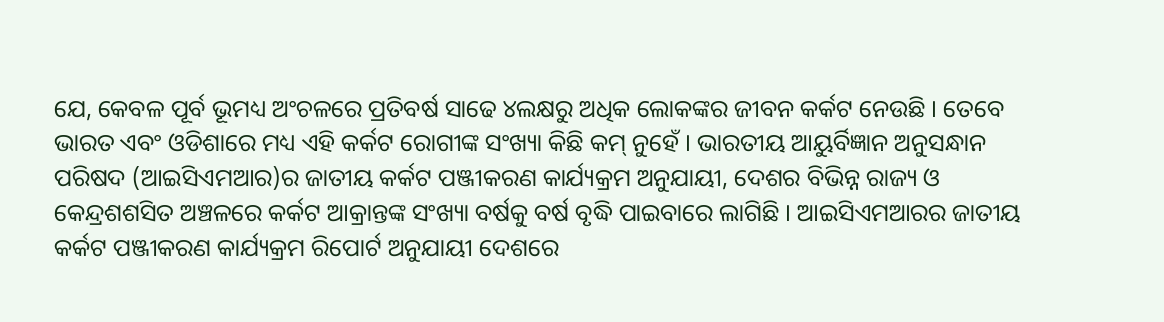ଯେ, କେବଳ ପୂର୍ବ ଭୂମଧ୍ୟ ଅଂଚଳରେ ପ୍ରତିବର୍ଷ ସାଢେ ୪ଲକ୍ଷରୁ ଅଧିକ ଲୋକଙ୍କର ଜୀବନ କର୍କଟ ନେଉଛି । ତେବେ ଭାରତ ଏବଂ ଓଡିଶାରେ ମଧ୍ୟ ଏହି କର୍କଟ ରୋଗୀଙ୍କ ସଂଖ୍ୟା କିଛି କମ୍‌ ନୁହେଁ । ଭାରତୀୟ ଆୟୁର୍ବିଜ୍ଞାନ ଅନୁସନ୍ଧାନ ପରିଷଦ (ଆଇସିଏମଆର)ର ଜାତୀୟ କର୍କଟ ପଞ୍ଜୀକରଣ କାର୍ଯ୍ୟକ୍ରମ ଅନୁଯାୟୀ, ଦେଶର ବିଭିନ୍ନ ରାଜ୍ୟ ଓ କେନ୍ଦ୍ରଶଶସିତ ଅଞ୍ଚଳରେ କର୍କଟ ଆକ୍ରାନ୍ତଙ୍କ ସଂଖ୍ୟା ବର୍ଷକୁ ବର୍ଷ ବୃଦ୍ଧି ପାଇବାରେ ଲାଗିଛି । ଆଇସିଏମଆରର ଜାତୀୟ କର୍କଟ ପଞ୍ଜୀକରଣ କାର୍ଯ୍ୟକ୍ରମ ରିପୋର୍ଟ ଅନୁଯାୟୀ ଦେଶରେ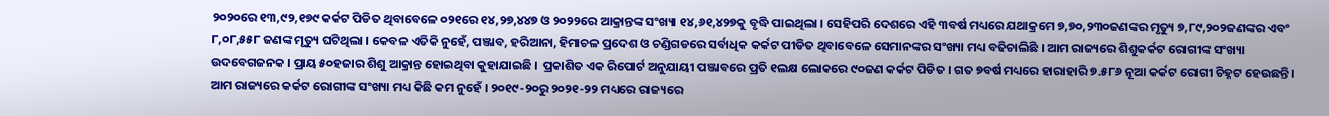୨୦୨୦ରେ ୧୩,୯୨,୧୭୯ କର୍କଟ ପିଡିତ ଥିବାବେଳେ ୦୨୧ରେ ୧୪,୨୭,୪୪୭ ଓ ୨୦୨୨ରେ ଆକ୍ରାନ୍ତଙ୍କ ସଂଖ୍ୟା ୧୪,୬୧,୪୨୭କୁ ବୃଦ୍ଧି ପାଇଥିଲା । ସେହିପରି ଦେଶରେ ଏହି ୩ବର୍ଷ ମଧ୍ୟରେ ଯଥାକ୍ରମେ ୭,୭୦,୨୩୦ଜଣଙ୍କର ମୃତ୍ୟୁ ୭,୮୯,୨୦୨ଜଣଙ୍କର ଏବଂ ୮,୦୮,୫୫୮ ଜଣଙ୍କ ମୃତ୍ୟୁ ଘଟିଥିଲା । କେବଳ ଏତିକି ନୁହେଁ, ପଞ୍ଜାବ, ହରିଆନା, ହିମାଚଳ ପ୍ରଦେଶ ଓ ଚଣ୍ଡିଗଡରେ ସର୍ବାଧିକ କର୍କଟ ପୀଡିତ ଥିବାବେଳେ ସେମାନଙ୍କର ସଂଖ୍ୟା ମଧ୍ୟ ବଢିଚାଲିଛି । ଆମ ରାଜ୍ୟରେ ଶିଶୁକର୍କଟ ରୋଗୀଙ୍କ ସଂଖ୍ୟା ଉଦବେଗଜନକ । ପ୍ରାୟ ୫୦ହଜାର ଶିଶୁ ଆକ୍ରାନ୍ତ ହୋଇଥିବା କୁହାଯାଇଛି ।  ପ୍ରକାଶିତ ଏକ ରିପୋର୍ଟ ଅନୁଯାୟୀ ପଞ୍ଜାବରେ ପ୍ରତି ୧ଲକ୍ଷ ଲୋକରେ ୯୦ଜଣ କର୍କଟ ପିଡିତ । ଗତ ୭ବର୍ଷ ମଧ୍ୟରେ ହାରାହାରି ୭.୫୮୬ ନୂଆ କର୍କଟ ରୋଗୀ ଚିହ୍ନଟ ହେଉଛନ୍ତି ।  ଆମ ରାଜ୍ୟରେ କର୍କଟ ରୋଗୀଙ୍କ ସଂଖ୍ୟା ମଧ୍ୟ କିଛି କମ ନୁହେଁ । ୨୦୧୯-୨୦ରୁ ୨୦୨୧-୨୨ ମଧ୍ୟରେ ରାଜ୍ୟରେ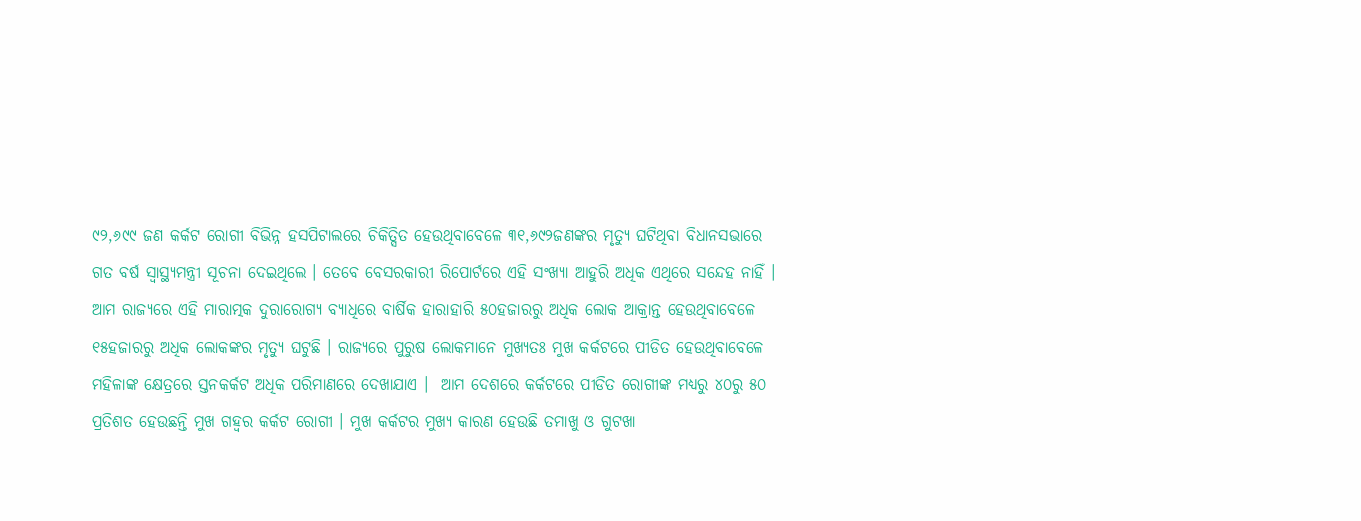୯୨,୬୯୯ ଜଣ କର୍କଟ ରୋଗୀ ବିଭିନ୍ନ ହସପିଟାଲରେ ଚିକିତ୍ସିତ ହେଉଥିବାବେଳେ ୩୧,୬୯୨ଜଣଙ୍କର ମୃତ୍ୟୁ ଘଟିଥିବା ବିଧାନସଭାରେ ଗତ ବର୍ଷ ସ୍ୱାସ୍ଥ୍ୟମନ୍ତ୍ରୀ ସୂଚନା ଦେଇଥିଲେ । ତେବେ ବେସରକାରୀ ରିପୋର୍ଟରେ ଏହି ସଂଖ୍ୟା ଆହୁରି ଅଧିକ ଏଥିରେ ସନ୍ଦେହ ନାହିଁ । ଆମ ରାଜ୍ୟରେ ଏହି ମାରାତ୍ମକ ଦୁରାରୋଗ୍ୟ ବ୍ୟାଧିରେ ବାର୍ଷିକ ହାରାହାରି ୫୦ହଜାରରୁ ଅଧିକ ଲୋକ ଆକ୍ରାନ୍ତ ହେଉଥିବାବେଳେ ୧୫ହଜାରରୁ ଅଧିକ ଲୋକଙ୍କର ମୃତ୍ୟୁ ଘଟୁଛି । ରାଜ୍ୟରେ ପୁରୁଷ ଲୋକମାନେ ମୁଖ୍ୟତଃ ମୁଖ କର୍କଟରେ ପୀଡିତ ହେଉଥିବାବେଳେ ମହିଳାଙ୍କ କ୍ଷେତ୍ରରେ ସ୍ତନକର୍କଟ ଅଧିକ ପରିମାଣରେ ଦେଖାଯାଏ ।  ଆମ ଦେଶରେ କର୍କଟରେ ପୀଡିତ ରୋଗୀଙ୍କ ମଧ୍ୟରୁ ୪୦ରୁ ୫୦ ପ୍ରତିଶତ ହେଉଛନ୍ତି ମୁଖ ଗହ୍ୱର କର୍କଟ ରୋଗୀ । ମୁଖ କର୍କଟର ମୁଖ୍ୟ କାରଣ ହେଉଛି ତମାଖୁ ଓ ଗୁଟଖା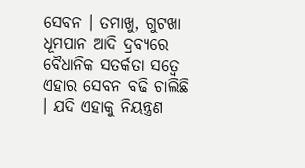ସେବନ । ତମାଖୁ, ଗୁଟଖା  ଧୂମପାନ ଆଦି ଦ୍ରବ୍ୟରେ ବୈଧାନିକ ସତର୍କତା ସତ୍ୱେ ଏହାର ସେବନ ବଢି ଚାଲିଛି  । ଯଦି ଏହାକୁ ନିୟନ୍ତ୍ରଣ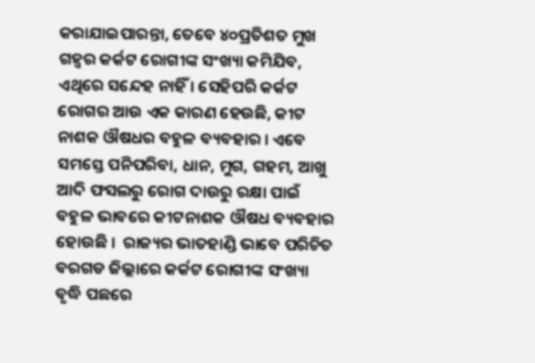କରାଯାଇପାରନ୍ତା, ତେବେ ୪୦ପ୍ରତିଶତ ମୁଖ ଗହ୍ୱର କର୍କଟ ରୋଗୀଙ୍କ ସଂଖ୍ୟା କମିଯିବ, ଏଥିରେ ସନ୍ଦେହ ନାହିଁ । ସେହିପରି କର୍କଟ ରୋଗର ଆଉ ଏକ କାରଣ ହେଉଛି, କୀଟ ନାଶକ ଔଷଧର ବହୁଳ ବ୍ୟବହାର । ଏବେ ସମସ୍ତେ ପନିପରିବା, ଧାନ, ମୁଗ, ଗହମ, ଆଖୁ ଆଦି ଫସଲରୁ ରୋଗ ଦାଉରୁ ରକ୍ଷା ପାଇଁ ବହୁଳ ଭାବରେ କୀଟନାଶକ ଔଷଧ ବ୍ୟବହାର ହୋଉଛି ।  ରାଜ୍ୟର ଭାତହାଣ୍ଡି ଭାବେ ପରିଚିତ ବରଗଡ ଜିଲ୍ଲାରେ କର୍କଟ ରୋଗୀଙ୍କ ସଂଖ୍ୟା ବୃଦ୍ଧି ପଛରେ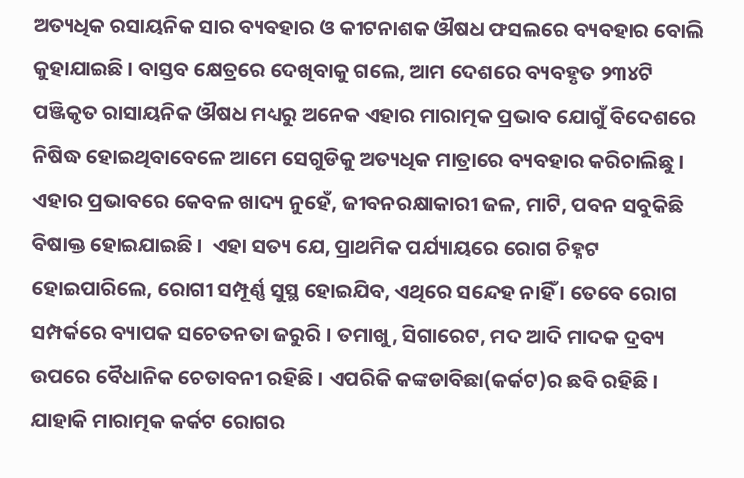ଅତ୍ୟଧିକ ରସାୟନିକ ସାର ବ୍ୟବହାର ଓ କୀଟନାଶକ ଔଷଧ ଫସଲରେ ବ୍ୟବହାର ବୋଲି କୁହାଯାଇଛି । ବାସ୍ତବ କ୍ଷେତ୍ରରେ ଦେଖିବାକୁ ଗଲେ, ଆମ ଦେଶରେ ବ୍ୟବହୃତ ୨୩୪ଟି ପଞ୍ଜିକୃତ ରାସାୟନିକ ଔଷଧ ମଧ୍ୟରୁ ଅନେକ ଏହାର ମାରାତ୍ମକ ପ୍ରଭାବ ଯୋଗୁଁ ବିଦେଶରେ ନିଷିଦ୍ଧ ହୋଇଥିବାବେଳେ ଆମେ ସେଗୁଡିକୁ ଅତ୍ୟଧିକ ମାତ୍ରାରେ ବ୍ୟବହାର କରିଚାଲିଛୁ । ଏହାର ପ୍ରଭାବରେ କେବଳ ଖାଦ୍ୟ ନୁହେଁ, ଜୀବନରକ୍ଷାକାରୀ ଜଳ, ମାଟି, ପବନ ସବୁକିଛି ବିଷାକ୍ତ ହୋଇଯାଇଛି ।  ଏହା ସତ୍ୟ ଯେ, ପ୍ରାଥମିକ ପର୍ଯ୍ୟାୟରେ ରୋଗ ଚିହ୍ନଟ ହୋଇପାରିଲେ, ରୋଗୀ ସମ୍ପୂର୍ଣ୍ଣ ସୁସ୍ଥ ହୋଇଯିବ, ଏଥିରେ ସନ୍ଦେହ ନାହିଁ । ତେବେ ରୋଗ ସମ୍ପର୍କରେ ବ୍ୟାପକ ସଚେତନତା ଜରୁରି । ତମାଖୁ, ସିଗାରେଟ, ମଦ ଆଦି ମାଦକ ଦ୍ରବ୍ୟ ଉପରେ ବୈଧାନିକ ଚେତାବନୀ ରହିଛି । ଏପରିକି କଙ୍କଡାବିଛା(କର୍କଟ)ର ଛବି ରହିଛି । ଯାହାକି ମାରାତ୍ମକ କର୍କଟ ରୋଗର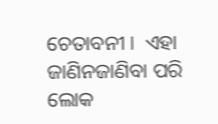ଚେତାବନୀ ।  ଏହା ଜାଣିନଜାଣିବା ପରି ଲୋକ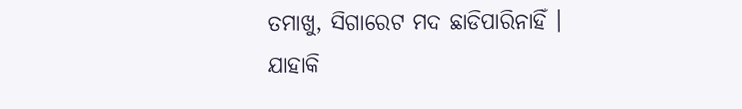ତମାଖୁ, ସିଗାରେଟ ମଦ ଛାଡିପାରିନାହିଁ । ଯାହାକି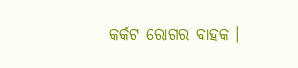କର୍କଟ ରୋଗର ବାହକ ।